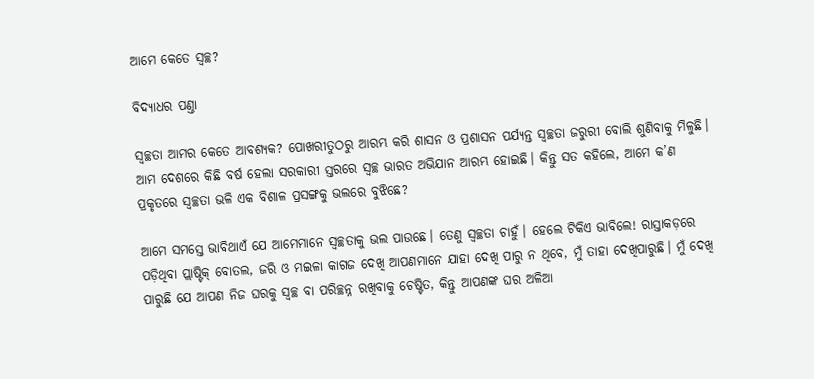ଆମେ କେତେ ସ୍ୱଚ୍ଛ?

ବିଦ୍ୟାଧର ପଣ୍ତା

ସ୍ୱଚ୍ଛତା ଆମର କେତେ ଆବଶ୍ୟକ? ପୋଖରୀତୁଠରୁ ଆରମ୍ଭ କରି ଶାସନ ଓ ପ୍ରଶାସନ ପର୍ଯ୍ୟନ୍ତ ସ୍ୱଚ୍ଛତା ଜରୁରୀ ବୋଲି ଶୁଣିବାକୁ ମିଳୁଛି। ଆମ ଦେଶରେ କିଛି ବର୍ଷ ହେଲା ସରକାରୀ ସ୍ତରରେ ସ୍ୱଚ୍ଛ ଭାରତ ଅଭିଯାନ ଆରମ୍ଭ ହୋଇଛି। କିନ୍ତୁ ସତ କହିଲେ, ଆମେ କ’ଣ ପ୍ରକୃତରେ ସ୍ୱଚ୍ଛତା ଭଳି ଏକ ବିଶାଳ ପ୍ରସଙ୍ଗକୁ ଭଲରେ ବୁଝିଛେ?

ଆମେ ସମସ୍ତେ ଭାବିଥାଏଁ ଯେ ଆମେମାନେ ସ୍ୱଚ୍ଛତାକୁ ଭଲ ପାଉଛେ। ତେଣୁ ସ୍ୱଚ୍ଛତା ଚାହୁଁ। ହେଲେ ଟିକିଏ ଭାବିଲେ! ରାସ୍ତାକଡ଼ରେ ପଡ଼ିଥିବା ପ୍ଲାଷ୍ଟିକ୍‌ ବୋତଲ, ଜରି ଓ ମଇଳା କାଗଜ ଦେଖି ଆପଣମାନେ ଯାହା ଦେଖି ପାରୁ ନ ଥିବେ, ମୁଁ ତାହା ଦେଖିପାରୁଛି। ମୁଁ ଦେଖି ପାରୁଛି ଯେ ଆପଣ ନିଜ ଘରକୁ ସ୍ୱଚ୍ଛ ବା ପରିଚ୍ଛନ୍ନ ରଖିବାକୁ ଚେଷ୍ଟିତ, କିନ୍ତୁ ଆପଣଙ୍କ ଘର ଅଳିଆ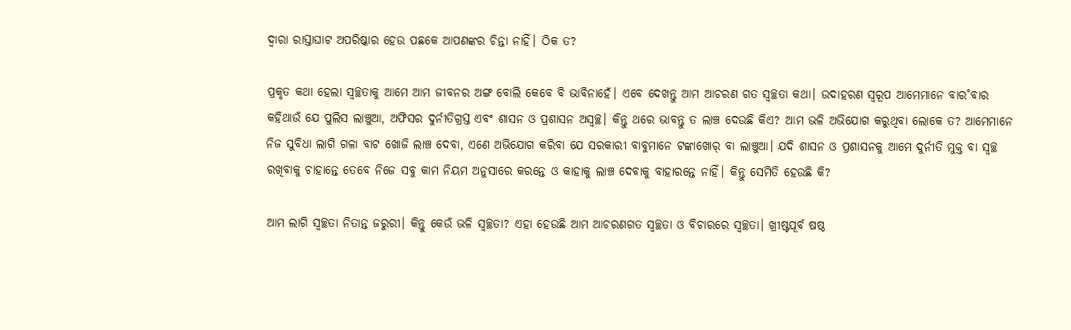ଦ୍ୱାରା ରାସ୍ତାଘାଟ ଅପରିଷ୍କାର ହେଉ ପଛକେ ଆପଣଙ୍କର ଚିନ୍ତା ନାହିଁ। ଠିକ ତ?

ପ୍ରକୃତ କଥା ହେଲା ସ୍ୱଚ୍ଛତାକୁ ଆମେ ଆମ ଜୀବନର ଅଙ୍ଗ ବୋଲି କେବେ ବି ଭାବିନାହେଁ। ଏବେ ଦେଖନ୍ତୁ ଆମ ଆଚରଣ ଗତ ସ୍ୱଚ୍ଛତା କଥା। ଉଦାହରଣ ସ୍ୱରୂପ ଆମେମାନେ ବାର˚ବାର କହିଥାଉଁ ଯେ ପୁଲିସ ଲାଞ୍ଚୁଆ, ଅଫିସର ଦୁର୍ନୀତିଗ୍ରସ୍ତ ଏବଂ ଶାସନ ଓ ପ୍ରଶାସନ ଅସ୍ୱଚ୍ଛ। କିନ୍ତୁ ଥରେ ଭାବନ୍ତୁ ତ ଲାଞ୍ଚ ଦେଉଛି କିଏ? ଆମ ଭଳି ଅଭିଯୋଗ କରୁଥିବା ଲୋକେ ତ? ଆମେମାନେ ନିଜ ସୁବିଧା ଲାଗି ଗଳା ବାଟ ଖୋଜି ଲାଞ୍ଚ ଦେବା, ଏଣେ ଅଭିଯୋଗ କରିବା ଯେ ସରକାରୀ ବାବୁମାନେ ଟଙ୍କାଖୋର‌୍‌ ବା ଲାଞ୍ଚୁଆ। ଯଦି ଶାସନ ଓ ପ୍ରଶାସନକୁ ଆମେ ଦୁର୍ନୀତି ମୁକ୍ତ ବା ସ୍ୱଚ୍ଛ ରଖିବାକୁ ଚାହାନ୍ତେ ତେବେ ନିଜେ ସବୁ କାମ ନିୟମ ଅନୁସାରେ କରନ୍ତେ ଓ କାହାକୁ ଲାଞ୍ଚ ଦେବାକୁ ବାହାରନ୍ତେ ନାହିଁ। କିନ୍ତୁ ସେମିତି ହେଉଛି କି?

ଆମ ଲାଗି ସ୍ୱଚ୍ଛତା ନିତାନ୍ତ ଜରୁରୀ। କିନ୍ତୁ କେଉଁ ଭଳି ସ୍ୱଚ୍ଛତା? ଏହା ହେଉଛି ଆମ ଆଚରଣଗତ ସ୍ୱଚ୍ଛତା ଓ ବିଚାରରେ ସ୍ୱଚ୍ଛତା। ଖ୍ରୀଷ୍ଟପୂର୍ବ ଷଷ୍ଠ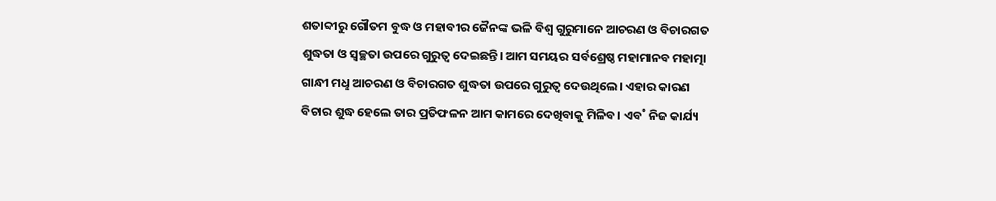ଶତାବ୍ଦୀରୁ ଗୌତମ ବୁଦ୍ଧ ଓ ମହାବୀର ଜୈନଙ୍କ ଭଳି ବିଶ୍ବ ଗୁରୁମାନେ ଆଚରଣ ଓ ବିଚାରଗତ ଶୁଦ୍ଧତା ଓ ସ୍ୱଚ୍ଛତା ଉପରେ ଗୁରୁତ୍ବ ଦେଇଛନ୍ତି। ଆମ ସମୟର ସର୍ବଶ୍ରେଷ୍ଠ ମହାମାନବ ମହାତ୍ମା ଗାନ୍ଧୀ ମଧୢ ଆଚରଣ ଓ ବିଚାରଗତ ଶୁଦ୍ଧତା ଉପରେ ଗୁରୁତ୍ବ ଦେଉଥିଲେ। ଏହାର କାରଣ ବିଚାର ଶୁଦ୍ଧ ହେଲେ ତାର ପ୍ରତିଫଳନ ଆମ କାମରେ ଦେଖିବାକୁ ମିଳିବ। ଏବ˚ ନିଜ କାର୍ଯ୍ୟ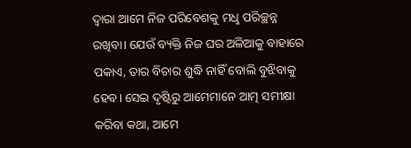ଦ୍ବାରା ଆମେ ନିଜ ପରିବେଶକୁ ମଧୢ ପରିଚ୍ଛନ୍ନ ରଖିବା। ଯେଉଁ ବ୍ୟକ୍ତି ନିଜ ଘର ଅଳିଆକୁ ବାହାରେ ପକାଏ, ତାର ବିଚାର ଶୁଦ୍ଧି ନାହିଁ ବୋଲି ବୁଝିବାକୁ ହେବ। ସେଇ ଦୃଷ୍ଟିରୁ ଆମେମାନେ ଆତ୍ମ ସମୀକ୍ଷା କରିବା କଥା, ଆମେ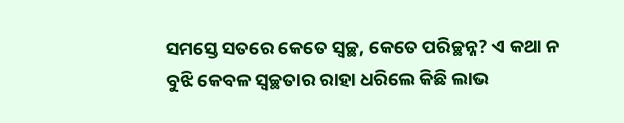ସମସ୍ତେ ସତରେ କେତେ ସ୍ୱଚ୍ଛ, କେତେ ପରିଚ୍ଛନ୍ନ? ଏ କଥା ନ ବୁଝି କେବଳ ସ୍ୱଚ୍ଛତାର ରାହା ଧରିଲେ କିଛି ଲାଭ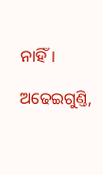ନାହିଁ।

ଅଢେଇଗୁଣ୍ତି,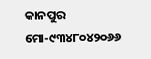କାନପୁର
ମୋ-୯୩୪୮୦୪୨୦୬୬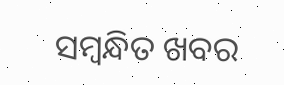ସମ୍ବନ୍ଧିତ ଖବର